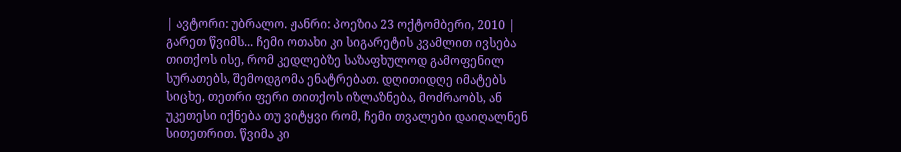| ავტორი: უბრალო. ჟანრი: პოეზია 23 ოქტომბერი, 2010 |
გარეთ წვიმს... ჩემი ოთახი კი სიგარეტის კვამლით ივსება თითქოს ისე, რომ კედლებზე საზაფხულოდ გამოფენილ სურათებს, შემოდგომა ენატრებათ. დღითიდღე იმატებს სიცხე, თეთრი ფერი თითქოს იზლაზნება, მოძრაობს, ან უკეთესი იქნება თუ ვიტყვი რომ, ჩემი თვალები დაიღალნენ სითეთრით. წვიმა კი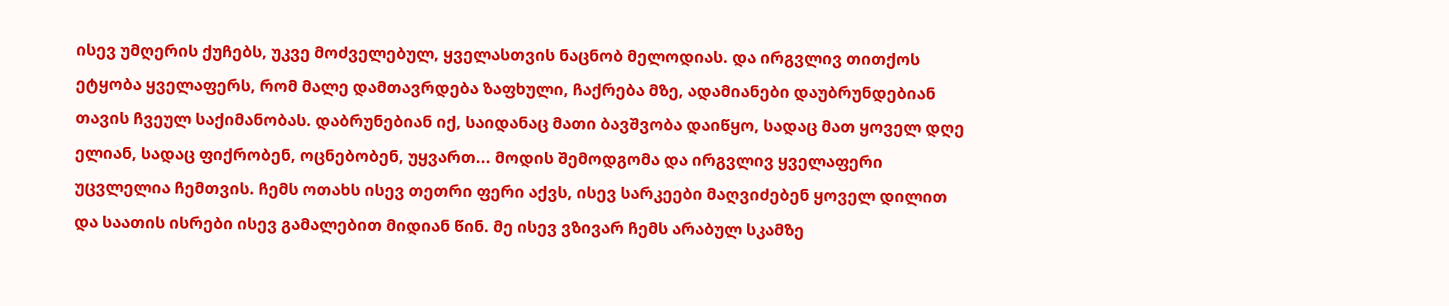ისევ უმღერის ქუჩებს, უკვე მოძველებულ, ყველასთვის ნაცნობ მელოდიას. და ირგვლივ თითქოს ეტყობა ყველაფერს, რომ მალე დამთავრდება ზაფხული, ჩაქრება მზე, ადამიანები დაუბრუნდებიან თავის ჩვეულ საქიმანობას. დაბრუნებიან იქ, საიდანაც მათი ბავშვობა დაიწყო, სადაც მათ ყოველ დღე ელიან, სადაც ფიქრობენ, ოცნებობენ, უყვართ... მოდის შემოდგომა და ირგვლივ ყველაფერი უცვლელია ჩემთვის. ჩემს ოთახს ისევ თეთრი ფერი აქვს, ისევ სარკეები მაღვიძებენ ყოველ დილით და საათის ისრები ისევ გამალებით მიდიან წინ. მე ისევ ვზივარ ჩემს არაბულ სკამზე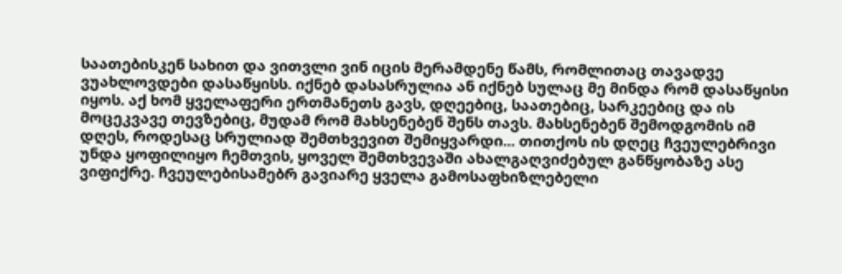საათებისკენ სახით და ვითვლი ვინ იცის მერამდენე წამს, რომლითაც თავადვე ვუახლოვდები დასაწყისს. იქნებ დასასრულია ან იქნებ სულაც მე მინდა რომ დასაწყისი იყოს. აქ ხომ ყველაფერი ერთმანეთს გავს, დღეებიც, საათებიც, სარკეებიც და ის მოცეკვავე თევზებიც, მუდამ რომ მახსენებენ შენს თავს. მახსენებენ შემოდგომის იმ დღეს, როდესაც სრულიად შემთხვევით შემიყვარდი... თითქოს ის დღეც ჩვეულებრივი უნდა ყოფილიყო ჩემთვის, ყოველ შემთხვევაში ახალგაღვიძებულ განწყობაზე ასე ვიფიქრე. ჩვეულებისამებრ გავიარე ყველა გამოსაფხიზლებელი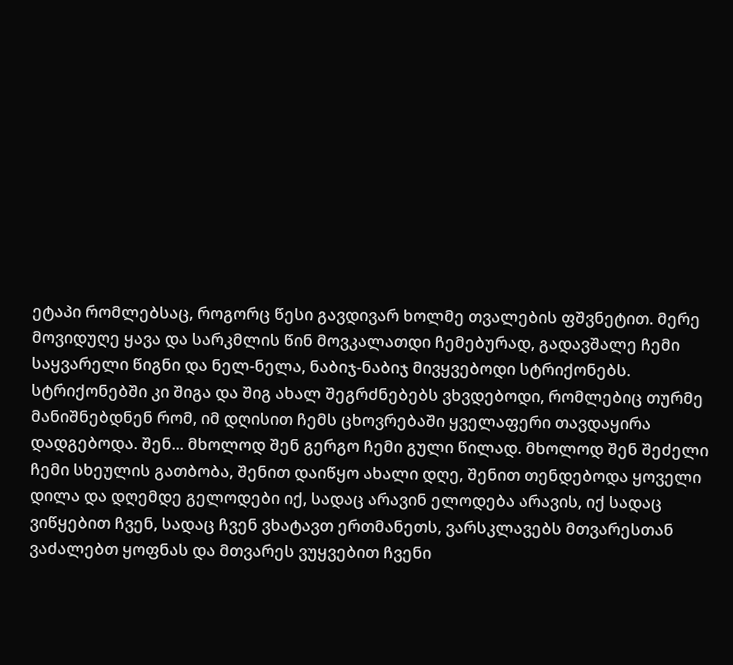ეტაპი რომლებსაც, როგორც წესი გავდივარ ხოლმე თვალების ფშვნეტით. მერე მოვიდუღე ყავა და სარკმლის წინ მოვკალათდი ჩემებურად, გადავშალე ჩემი საყვარელი წიგნი და ნელ-ნელა, ნაბიჯ-ნაბიჯ მივყვებოდი სტრიქონებს. სტრიქონებში კი შიგა და შიგ ახალ შეგრძნებებს ვხვდებოდი, რომლებიც თურმე მანიშნებდნენ რომ, იმ დღისით ჩემს ცხოვრებაში ყველაფერი თავდაყირა დადგებოდა. შენ... მხოლოდ შენ გერგო ჩემი გული წილად. მხოლოდ შენ შეძელი ჩემი სხეულის გათბობა, შენით დაიწყო ახალი დღე, შენით თენდებოდა ყოველი დილა და დღემდე გელოდები იქ, სადაც არავინ ელოდება არავის, იქ სადაც ვიწყებით ჩვენ, სადაც ჩვენ ვხატავთ ერთმანეთს, ვარსკლავებს მთვარესთან ვაძალებთ ყოფნას და მთვარეს ვუყვებით ჩვენი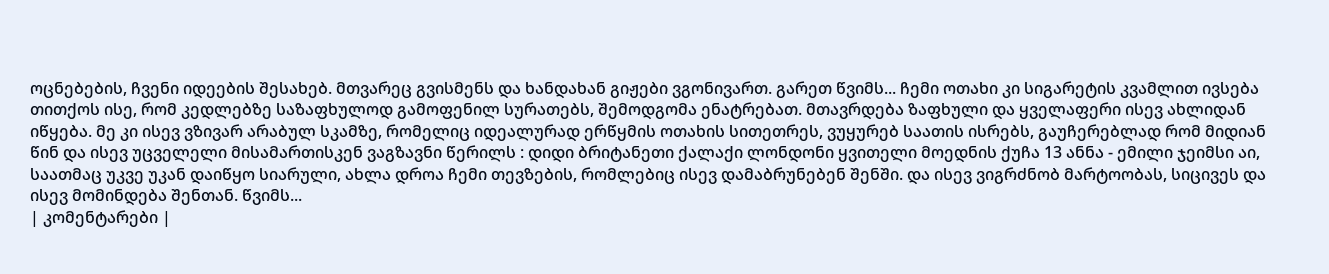ოცნებების, ჩვენი იდეების შესახებ. მთვარეც გვისმენს და ხანდახან გიჟები ვგონივართ. გარეთ წვიმს... ჩემი ოთახი კი სიგარეტის კვამლით ივსება თითქოს ისე, რომ კედლებზე საზაფხულოდ გამოფენილ სურათებს, შემოდგომა ენატრებათ. მთავრდება ზაფხული და ყველაფერი ისევ ახლიდან იწყება. მე კი ისევ ვზივარ არაბულ სკამზე, რომელიც იდეალურად ერწყმის ოთახის სითეთრეს, ვუყურებ საათის ისრებს, გაუჩერებლად რომ მიდიან წინ და ისევ უცველელი მისამართისკენ ვაგზავნი წერილს : დიდი ბრიტანეთი ქალაქი ლონდონი ყვითელი მოედნის ქუჩა 13 ანნა - ემილი ჯეიმსი აი, საათმაც უკვე უკან დაიწყო სიარული, ახლა დროა ჩემი თევზების, რომლებიც ისევ დამაბრუნებენ შენში. და ისევ ვიგრძნობ მარტოობას, სიცივეს და ისევ მომინდება შენთან. წვიმს...
| კომენტარები |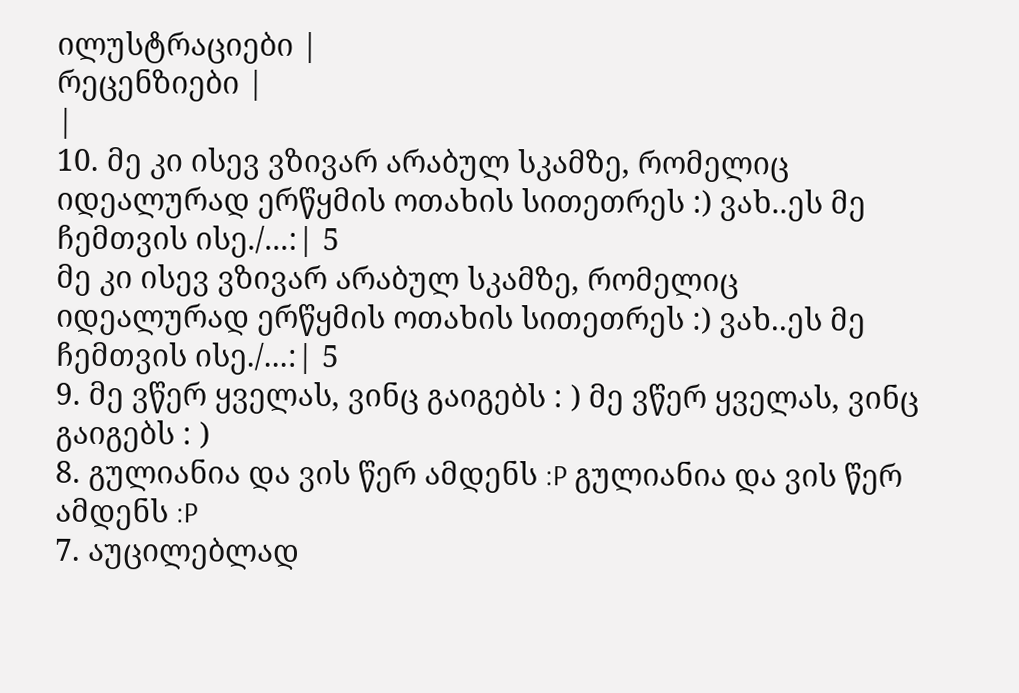ილუსტრაციები |
რეცენზიები |
|
10. მე კი ისევ ვზივარ არაბულ სკამზე, რომელიც იდეალურად ერწყმის ოთახის სითეთრეს :) ვახ..ეს მე ჩემთვის ისე./...:| 5
მე კი ისევ ვზივარ არაბულ სკამზე, რომელიც იდეალურად ერწყმის ოთახის სითეთრეს :) ვახ..ეს მე ჩემთვის ისე./...:| 5
9. მე ვწერ ყველას, ვინც გაიგებს : ) მე ვწერ ყველას, ვინც გაიგებს : )
8. გულიანია და ვის წერ ამდენს :P გულიანია და ვის წერ ამდენს :P
7. აუცილებლად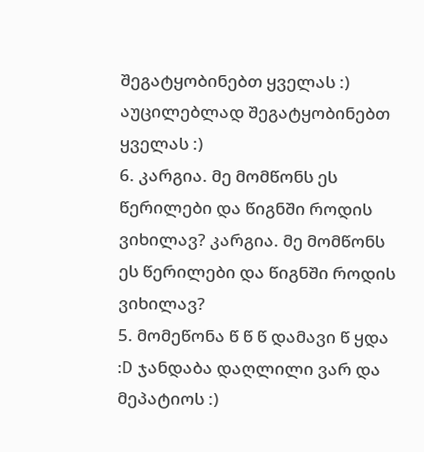შეგატყობინებთ ყველას :) აუცილებლად შეგატყობინებთ ყველას :)
6. კარგია. მე მომწონს ეს წერილები და წიგნში როდის ვიხილავ? კარგია. მე მომწონს ეს წერილები და წიგნში როდის ვიხილავ?
5. მომეწონა წ წ წ დამავი წ ყდა :D ჯანდაბა დაღლილი ვარ და მეპატიოს :)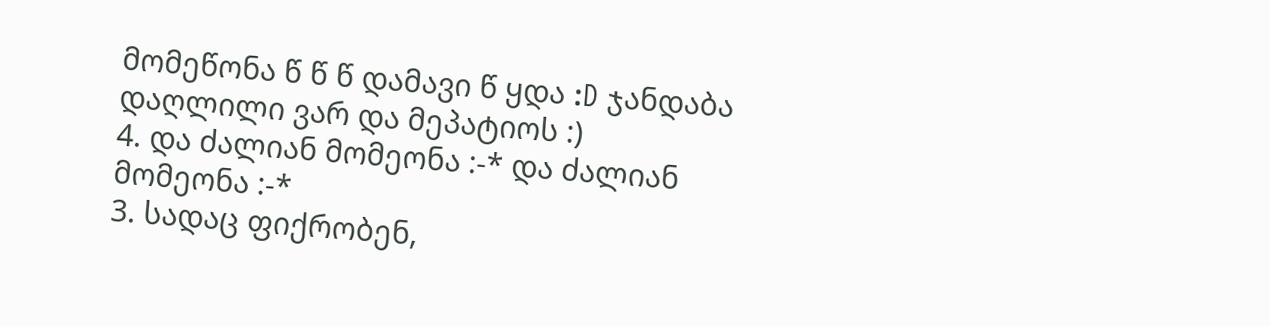მომეწონა წ წ წ დამავი წ ყდა :D ჯანდაბა დაღლილი ვარ და მეპატიოს :)
4. და ძალიან მომეონა :-* და ძალიან მომეონა :-*
3. სადაც ფიქრობენ,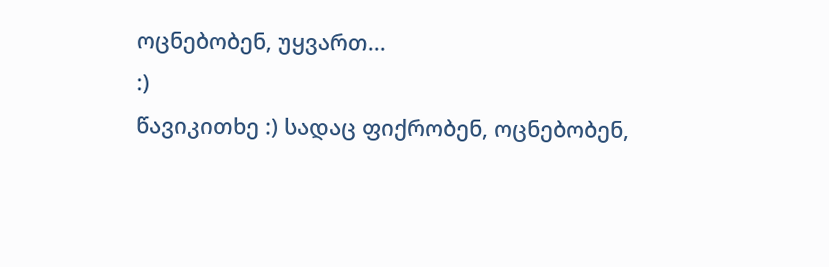ოცნებობენ, უყვართ...
:)
წავიკითხე :) სადაც ფიქრობენ, ოცნებობენ,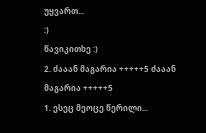უყვართ...
:)
წავიკითხე :)
2. ძააან მაგარია +++++5 ძააან მაგარია +++++5
1. ესეც მეოცე წერილი...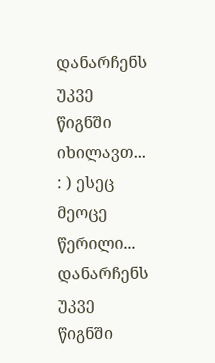დანარჩენს უკვე წიგნში იხილავთ... : ) ესეც მეოცე წერილი... დანარჩენს უკვე წიგნში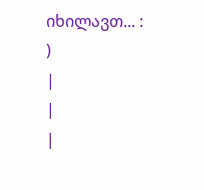იხილავთ... : )
|
|
|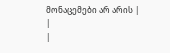მონაცემები არ არის |
|
|